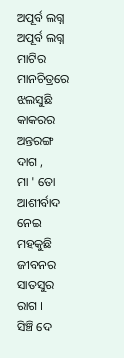ଅପୂର୍ବ ଲଗ୍ନ
ଅପୂର୍ବ ଲଗ୍ନ
ମାଟିର ମାନଚିତ୍ରରେ
ଝଲସୁଛି କାକରର ଅନ୍ତରଙ୍ଗ ଦାଗ ,
ମା ' ତୋ ଆଶୀର୍ବାଦ ନେଇ
ମହକୁଛି ଜୀବନର ସାତସୁର ରାଗ ।
ସିଞ୍ଚି ଦେ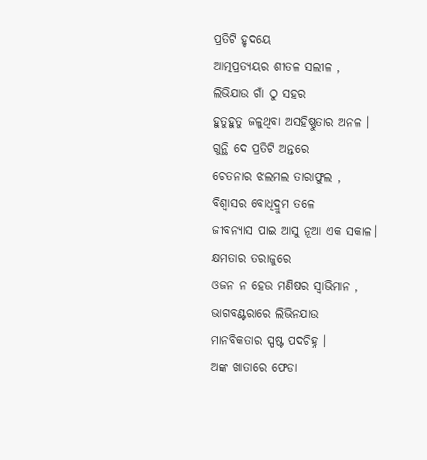ପ୍ରତିଟି ହୃଦୟେ
ଆତ୍ମପ୍ରତ୍ୟୟର ଶୀତଳ ସଲୀଳ ,
ଲିଭିଯାଉ ଗାଁ ଠୁ ସହର
ହୁତୁହୁତୁ ଜଳୁଥିବା ଅସହିଷ୍ଣୁତାର ଅନଳ ।
ଗୁନ୍ଥି ଦେ ପ୍ରତିଟି ଅନ୍ତରେ
ଚେତନାର ଝଲମଲ ତାରାଫୁଲ ,
ବିଶ୍ବାସର ବୋଧିଦ୍ରୁମ ତଳେ
ଜୀବନ୍ୟାସ ପାଇ ଆସୁ ନୂଆ ଏକ ସକାଳ।
କ୍ଷମତାର ତରାଜୁରେ
ଓଜନ ନ ହେଉ ମଣିଷର ସ୍ବାଭିମାନ ,
ଭାଗବଣ୍ଟରାରେ ଲିଭିନଯାଉ
ମାନବିକତାର ସ୍ପଷ୍ଟ ପଦଚିହ୍ନ ।
ଅଙ୍କ ଖାତାରେ ଫେଡା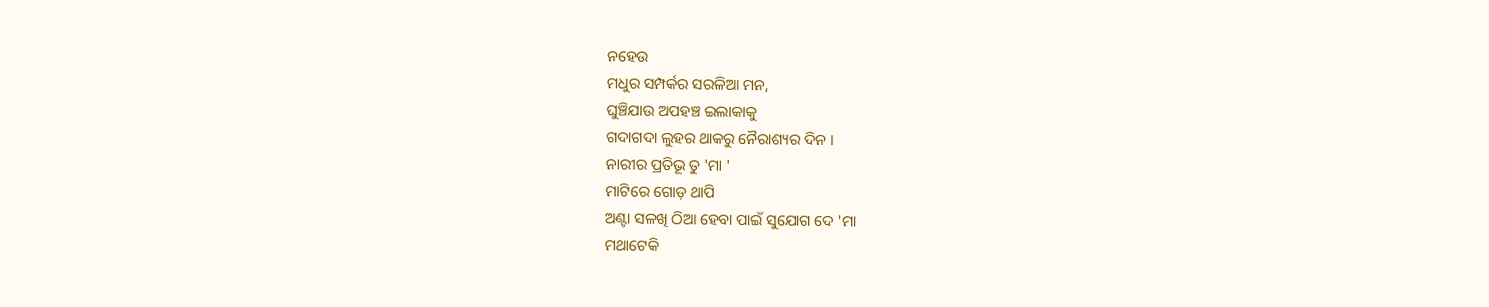ନହେଉ
ମଧୁର ସମ୍ପର୍କର ସରଳିଆ ମନ,
ଘୁଞ୍ଚିଯାଉ ଅପହଞ୍ଚ ଇଲାକାକୁ
ଗଦାଗଦା ଲୁହର ଥାକରୁ ନୈରାଶ୍ୟର ଦିନ ।
ନାରୀର ପ୍ରତିଭୂ ତୁ 'ମା '
ମାଟିରେ ଗୋଡ଼ ଥାପି
ଅଣ୍ଟା ସଳଖି ଠିଆ ହେବା ପାଇଁ ସୁଯୋଗ ଦେ 'ମା
ମଥାଟେକି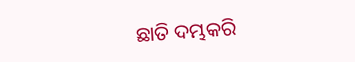ଛାତି ଦମ୍ଭକରି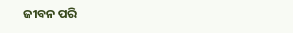ଜୀବନ ପରି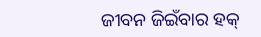ଜୀବନ ଜିଇଁବାର ହକ୍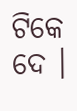ଟିକେ ଦେ ।